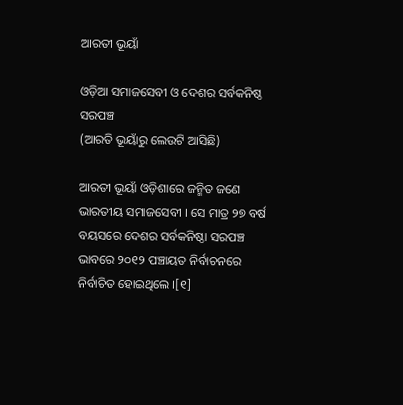ଆରତୀ ଭୂୟାଁ

ଓଡ଼ିଆ ସମାଜସେବୀ ଓ ଦେଶର ସର୍ବକନିଷ୍ଠ ସରପଞ୍ଚ
(ଆରତି ଭୂୟାଁରୁ ଲେଉଟି ଆସିଛି)

ଆରତୀ ଭୂୟାଁ ଓଡ଼ିଶାରେ ଜନ୍ମିତ ଜଣେ ଭାରତୀୟ ସମାଜସେବୀ । ସେ ମାତ୍ର ୨୭ ବର୍ଷ ବୟସରେ ଦେଶର ସର୍ବକନିଷ୍ଠା ସରପଞ୍ଚ ଭାବରେ ୨୦୧୨ ପଞ୍ଚାୟତ ନିର୍ବାଚନରେ ନିର୍ବାଚିତ ହୋଇଥିଲେ ।[୧]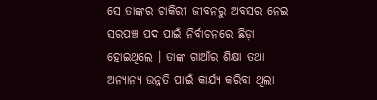ସେ ତାଙ୍କର ଚାକିରୀ ଜୀବନରୁ ଅବସର ନେଇ ସରପଞ୍ଚ ପଦ ପାଇଁ ନିର୍ବାଚନରେ ଛିଡ଼ା ହୋଇଥିଲେ । ତାଙ୍କ ଗାଆଁର ଶିକ୍ଷା ତ‌ଥା ଅନ୍ୟାନ୍ୟ ଉନ୍ନତି ପାଇଁ କାର୍ଯ୍ୟ କରିବା ଥିଲା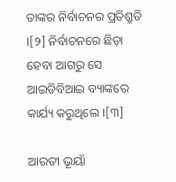ତାଙ୍କର ନିର୍ବାଚନର ପ୍ରତିଶ୍ରୁତି ।[୨] ନିର୍ବାଚନରେ ଛିଡ଼ା ହେବା ଆଗରୁ ସେ ଆଇଡିବିଆଇ ବ୍ୟାଙ୍କରେ କାର୍ଯ୍ୟ କରୁଥିଲେ ।[୩]

ଆରତୀ ଭୂୟାଁ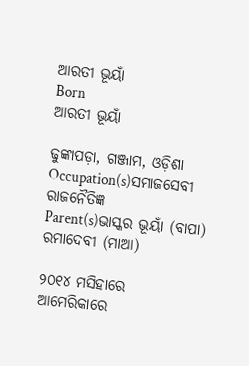ଆରତୀ ଭୂୟାଁ
Born
ଆରତୀ ଭୂୟାଁ

ଢୁଙ୍କାପଡ଼ା, ଗଞ୍ଜାମ, ଓଡ଼ିଶା
Occupation(s)ସମାଜସେବୀ
ରାଜନୈତିଜ୍ଞ
Parent(s)ଭାସ୍କର ଭୂୟାଁ (ବାପା)
ରମାଦେବୀ (ମାଆ)

୨୦୧୪ ମସିହାରେ ଆମେରିକାରେ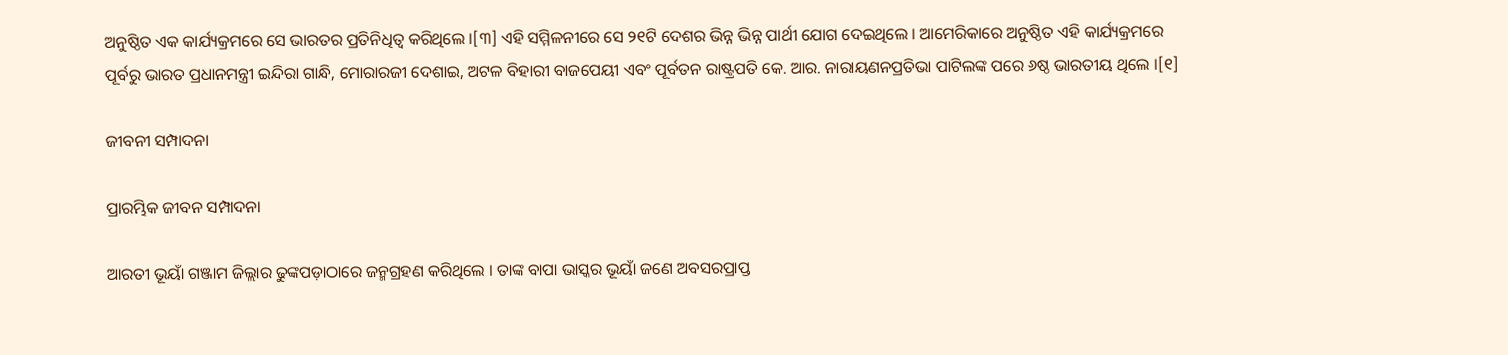ଅନୁଷ୍ଠିତ ଏକ କାର୍ଯ୍ୟକ୍ରମରେ ସେ ଭାରତର ପ୍ରତିନିଧିତ୍ୱ କରିଥିଲେ ।[୩] ଏହି ସମ୍ମିଳନୀରେ ସେ ୨୧ଟି ଦେଶର ଭିନ୍ନ ଭିନ୍ନ ପାର୍ଥୀ ଯୋଗ ଦେଇଥିଲେ । ଆମେରିକାରେ ଅନୁଷ୍ଠିତ ଏହି କାର୍ଯ୍ୟକ୍ରମରେ ପୂର୍ବରୁ ଭାରତ ପ୍ରଧାନମନ୍ତ୍ରୀ ଇନ୍ଦିରା ଗାନ୍ଧି, ମୋରାରଜୀ ଦେଶାଇ, ଅଟଳ ବିହାରୀ ବାଜପେୟୀ ଏବଂ ପୂର୍ବତନ ରାଷ୍ଟ୍ରପତି କେ. ଆର. ନାରାୟଣନପ୍ରତିଭା ପାଟିଲଙ୍କ ପରେ ୬ଷ୍ଠ ଭାରତୀୟ ଥିଲେ ।[୧]

ଜୀବନୀ ସମ୍ପାଦନା

ପ୍ରାରମ୍ଭିକ ଜୀବନ ସମ୍ପାଦନା

ଆରତୀ ଭୂୟାଁ ଗଞ୍ଜାମ ଜିଲ୍ଲାର ଢୁଙ୍କପଡ଼ାଠାରେ ଜନ୍ମଗ୍ରହଣ କରିଥିଲେ । ତାଙ୍କ ବାପା ଭାସ୍କର ଭୂୟାଁ ଜଣେ ଅବସରପ୍ରାପ୍ତ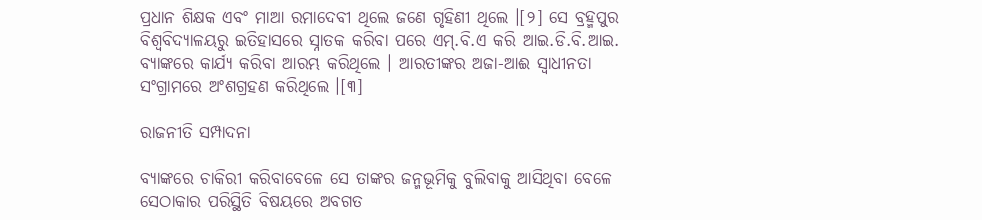ପ୍ରଧାନ ଶିକ୍ଷକ ଏବଂ ମାଆ ରମାଦେବୀ ଥିଲେ ଜଣେ ଗୃହିଣୀ ଥିଲେ ।[୨] ସେ ବ୍ରହ୍ମପୁର ବିଶ୍ୱବିଦ୍ୟାଳୟରୁ ଇତିହାସରେ ସ୍ନାତକ କରିବା ପରେ ଏମ୍.ବି.ଏ କରି ଆଇ.ଡି.ବି.ଆଇ. ବ୍ୟାଙ୍କରେ କାର୍ଯ୍ୟ କରିବା ଆରମ୍ଭ କରିଥିଲେ । ଆରତୀଙ୍କର ଅଜା-ଆଈ ସ୍ୱାଧୀନତା ସଂଗ୍ରାମରେ ଅଂଶଗ୍ରହଣ କରିଥିଲେ ।[୩]

ରାଜନୀତି ସମ୍ପାଦନା

ବ୍ୟାଙ୍କରେ ଚାକିରୀ କରିବାବେଳେ ସେ ତାଙ୍କର ଜନ୍ମଭୂମିକୁ ବୁଲିବାକୁ ଆସିଥିବା ବେଳେ ସେଠାକାର ପରିସ୍ଥିତି ବିଷୟରେ ଅବଗତ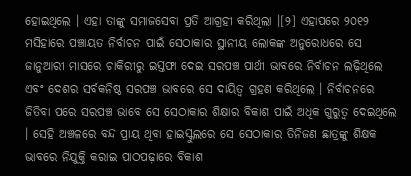ହୋଇଥିଲେ । ଏହା ତାଙ୍କୁ ସମାଜସେବା ପ୍ରତି ଆଗ୍ରହୀ କରିଥିଲା ।[୨] ଏହାପରେ ୨୦୧୨ ମସିହାରେ ପଞ୍ଚାୟତ ନିର୍ବାଚନ ପାଇଁ ସେଠାକାର ସ୍ଥାନୀୟ ଲୋକଙ୍କ ଅନୁରୋଧରେ ସେ ଜାନୁଆରୀ ମାସରେ ଚାକିରୀରୁ ଇସ୍ତଫା ଦେଇ ସରପଞ୍ଚ ପାର୍ଥୀ ଭାବରେ ନିର୍ବାଚନ ଲଢ଼ିଥିଲେ ଏବଂ ଦେଶର ସର୍ବକନିଷ୍ଠ ସରପଞ୍ଚ ଭାବରେ ସେ ଦାୟିତ୍ୱ ଗ୍ରହଣ କରିଥିଲେ । ନିର୍ବାଚନରେ ଜିତିବା ପରେ ସରପଞ୍ଚ ଭାବେ ସେ ସେଠାକାର ଶିକ୍ଷାର ବିକାଶ ପାଇଁ ଅଧିକ ଗୁରୁତ୍ୱ ଦେଇଥିଲେ । ସେହି ଅଞ୍ଚଳରେ ବନ୍ଦ ପ୍ରାୟ ଥିବା ହାଇସ୍କୁଲରେ ସେ ସେଠାକାର ତିନିଜଣ ଛାତ୍ରଙ୍କୁ ଶିକ୍ଷକ ଭାବରେ ନିଯୁକ୍ତି କରାଇ ପାଠପଢ଼ାରେ ବିକାଶ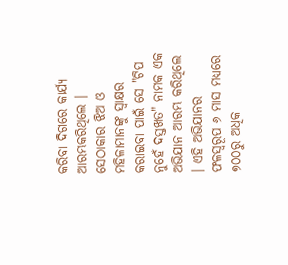କରିବା ଦିଗରେ କାର୍ଯ୍ୟ ଆରମ୍ଭକରିଥିଲେ । ସେଠାକାର ଝିଅ ଓ ମ‌ହିଳାମାନଙ୍କୁ ସ୍ୱାକ୍ଷର କରାଇବା ପାଇଁ ସେ "ଟିପ ନୁହେଁ ଦସ୍ତଖତ" ନାମକ ଏକ ଅଭିଯାନ ଆରମ୍ଭ କରିଥିଲେ । ଏହି ଅଭିଯାନର ଫଳସ୍ୱରୂପ ୬ ମାସ ମଧ୍ୟରେ ୭୦୦ରୁ ଅଧିକ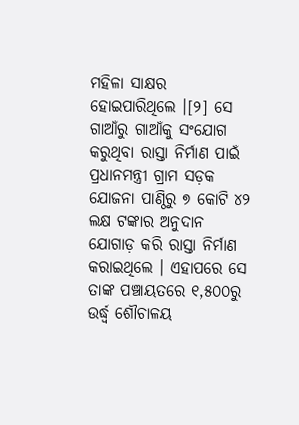ମହିଳା ସାକ୍ଷର ହୋଇପାରିଥିଲେ ।[୨] ସେ ଗାଆଁରୁ ଗାଆଁକୁ ସଂଯୋଗ କରୁଥିବା ରାସ୍ତା ନିର୍ମାଣ ପାଇଁ ପ୍ରଧାନମନ୍ତ୍ରୀ ଗ୍ରାମ ସଡ଼କ ଯୋଜନା ପାଣ୍ଠିରୁ ୭ କୋଟି ୪୨ ଲକ୍ଷ ଟଙ୍କାର ଅନୁଦାନ ଯୋଗାଡ଼ କରି ରାସ୍ତା ନିର୍ମାଣ କରାଇଥିଲେ । ଏହାପରେ ସେ ତାଙ୍କ ପଞ୍ଚାୟତରେ ୧,୫୦୦ରୁ ଉର୍ଦ୍ଧ୍ୱ ଶୌଚାଳୟ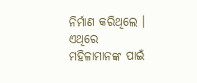ନିର୍ମାଣ କରିଥିଲେ । ଏଥିରେ ମ‌ହିଳାମାନଙ୍କ ପାଇଁ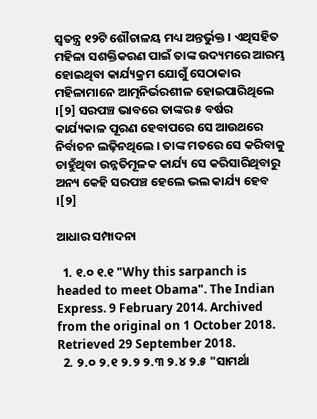ସ୍ୱତନ୍ତ୍ର ୧୨ଟି ଶୌଚାଳୟ ମଧ୍ୟ ଅନ୍ତର୍ଭୁକ୍ତ । ଏଥିସ‌ହିତ ମହିଳା ସଶକ୍ତିକରଣ ପାଇଁ ତାଙ୍କ ଉଦ୍ୟମରେ ଆରମ୍ଭ ହୋଇଥିବା କାର୍ଯ୍ୟକ୍ରମ ଯୋଗୁଁ ସେଠାକାର ମହିଳାମାନେ ଆତ୍ମନିର୍ଭରଶୀଳ ହୋଇପାରିଥିଲେ ।[୨] ସରପଞ୍ଚ ଭାବରେ ତାଙ୍କର ୫ ବର୍ଷର କାର୍ଯ୍ୟକାଳ ପୂରଣ ହେବାପରେ ସେ ଆଉଥରେ ନିର୍ବାଚନ ଲଢ଼ିନଥିଲେ । ତାଙ୍କ ମତରେ ସେ କରିବାକୁ ଚାହୁଁଥିବା ଉନ୍ନତିମୂଳକ କାର୍ଯ୍ୟ ସେ କରିସାରିଥିବାରୁ ଅନ୍ୟ କେହି ସରପଞ୍ଚ ହେଲେ ଭଲ କାର୍ଯ୍ୟ ହେବ ।[୨]

ଆଧାର ସମ୍ପାଦନା

  1. ୧.୦ ୧.୧ "Why this sarpanch is headed to meet Obama". The Indian Express. 9 February 2014. Archived from the original on 1 October 2018. Retrieved 29 September 2018.
  2. ୨.୦ ୨.୧ ୨.୨ ୨.୩ ୨.୪ ୨.୫ "ସାମର୍ଥା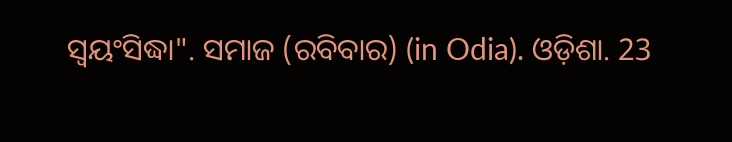ସ୍ୱୟଂସିଦ୍ଧା". ସମାଜ (ରବିବାର) (in Odia). ଓଡ଼ିଶା. 23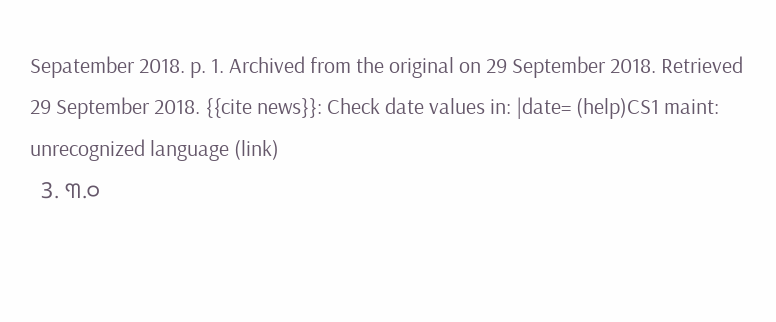Sepatember 2018. p. 1. Archived from the original on 29 September 2018. Retrieved 29 September 2018. {{cite news}}: Check date values in: |date= (help)CS1 maint: unrecognized language (link)
  3. ୩.୦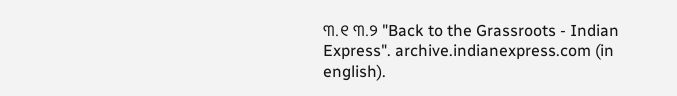୩.୧ ୩.୨ "Back to the Grassroots - Indian Express". archive.indianexpress.com (in english).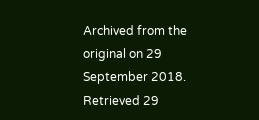Archived from the original on 29 September 2018. Retrieved 29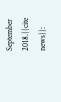September 2018.{{cite news}}: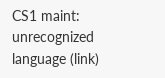CS1 maint: unrecognized language (link)